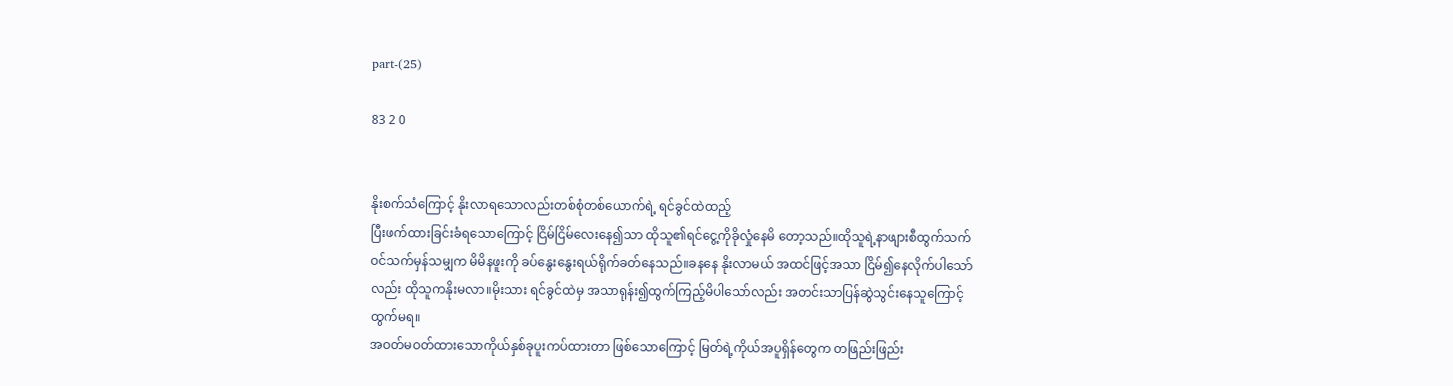part-(25)

83 2 0


နိုးစက်သံကြောင့် နိုးလာရသောလည်းတစ်စုံတစ်ယောက်ရဲ့ ရင်ခွင်ထဲထည့်
ပြီးဖက်ထားခြင်းခံရသောကြောင့် ငြိမ်ငြိမ်လေးနေ၍သာ ထိုသူ၏ရင်ငွေ့ကိုခိုလှုံနေမိ‌‌ တော့သည်။ထိုသူရဲ့နာဖျားစီထွက်သက် ဝင်သက်မှန်သမျှက မိမိနဖူးကို ခပ်နွေးနွေးရယ်ရိုက်ခတ်နေသည်။ခနနေ နိုးလာမယ် အထင်ဖြင့်အသာ ငြိမ်၍နေလိုက်ပါသော်လည်း ထိုသူကနိုးမလာ။မိုးသား ရင်ခွင်ထဲမှ အသာရုန်း၍ထွက်ကြည့်မိပါသော်လည်း အတင်းသာပြန်ဆွဲသွင်းနေသူကြောင့် ထွက်မရ။
အဝတ်မဝတ်ထားသောကိုယ်နှစ်ခုပူးကပ်ထားတာ ဖြစ်‌သောကြောင့် မြတ်ရဲ့ကိုယ်အပူရှိန်တွေက တဖြည်းဖြည်း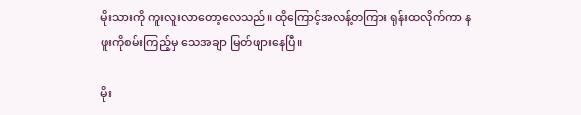မိုးသားကို ကူးလူးလာတော့လေသည်။ ထိုကြောင့်အလန့်တကြား ရုန်းထလိုက်ကာ နဖူးကိုစမ်းကြည့်မှ သေအချာ မြတ်ဖျားနေပြီ။

မိုး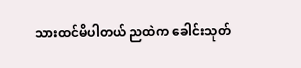သားထင်မိပါတယ် ညထဲက ခေါင်းသုတ်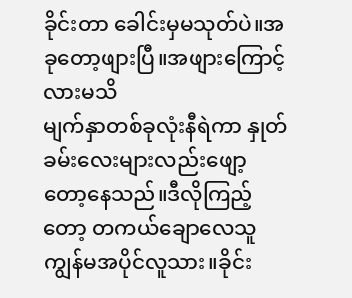ခိုင်းတာ ခေါင်းမှမသုတ်ပဲ။အခုတော့ဖျားပြီ။အဖျားကြောင့်လားမသိ
မျက်နှာတစ်ခုလုံးနီရဲကာ နှုတ်ခမ်းလေးများလည်းဖျော့တော့နေသည်။ဒီလိုကြည့်တော့ တကယ်ချောလေသူ ကျွန်မအပိုင်လူသား။ခိုင်း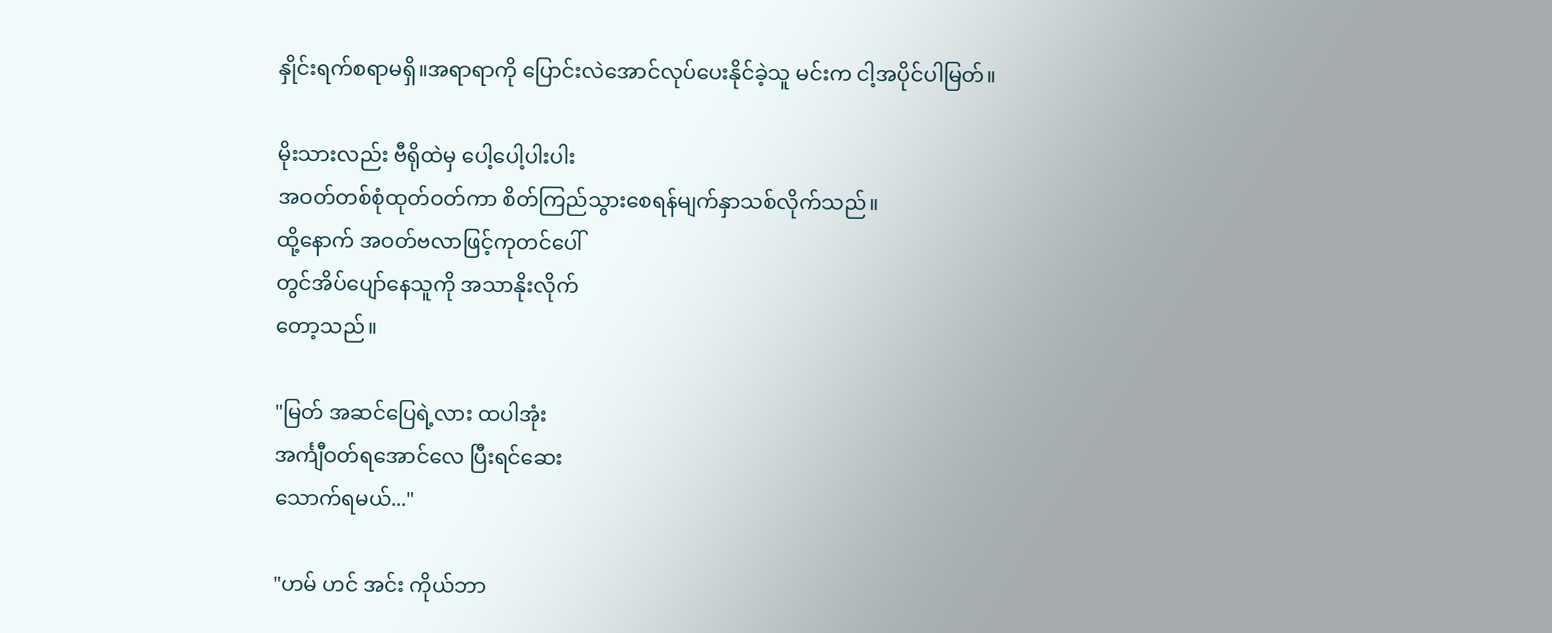နှိုင်းရက်စရာမရှိ။အရာရာကို ပြောင်းလဲအောင်လုပ်ပေးနိုင်ခဲ့သူ မင်းက ငါ့အပိုင်ပါမြတ်။

မိုးသားလည်း ဗီရိုထဲမှ ပေါ့ပေါ့ပါးပါး
အဝတ်တစ်စုံထုတ်ဝတ်ကာ စိတ်ကြည်သွားစေရန်မျက်နှာသစ်လိုက်သည်။
ထို့နောက် အဝတ်ဗလာဖြင့်ကုတင်ပေါ်
တွင်အိပ်ပျော်နေသူကို အသာနိုးလိုက်
တော့သည်။

"မြတ် အဆင်ပြေရဲ့လား ထပါအုံး
အင်္ကျီဝတ်ရအောင်လေ ပြီးရင်ဆေး
သောက်ရမယ်..."

"ဟမ် ဟင် အင်း ကိုယ်ဘာ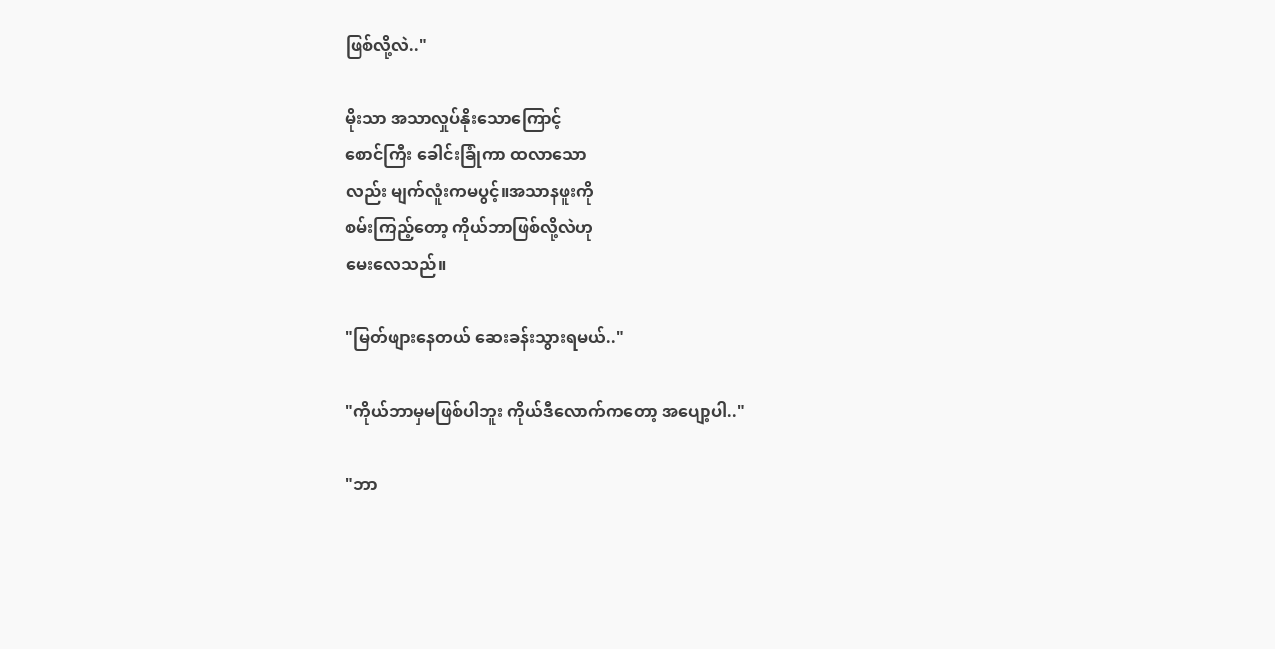ဖြစ်လို့လဲ.."

မိုးသာ အသာလှုပ်နိုးသောကြောင့်
စောင်ကြီး ခေါင်းခြုံကာ ထလာသော
လည်း မျက်လူံးကမပွင့်။အသာနဖူးကို
စမ်းကြည့်တော့ ကိုယ်ဘာဖြစ်လို့လဲဟု
မေးလေသည်။

"မြတ်ဖျားနေတယ် ဆေးခန်းသွားရမယ်.."

"ကိုယ်ဘာမှမဖြစ်ပါဘူး ကိုယ်ဒီလောက်ကတော့ အပျော့ပါ.."

"ဘာ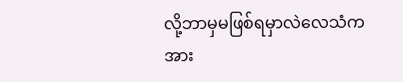လို့ဘာမှမဖြစ်ရမှာလဲလေသံက အား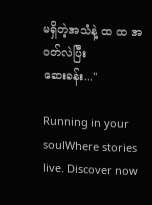မရှိတဲ့အသံနဲ့ ထ ထ အဝတ်လဲပြီး
ဆေးခန်း..."

Running in your soulWhere stories live. Discover now